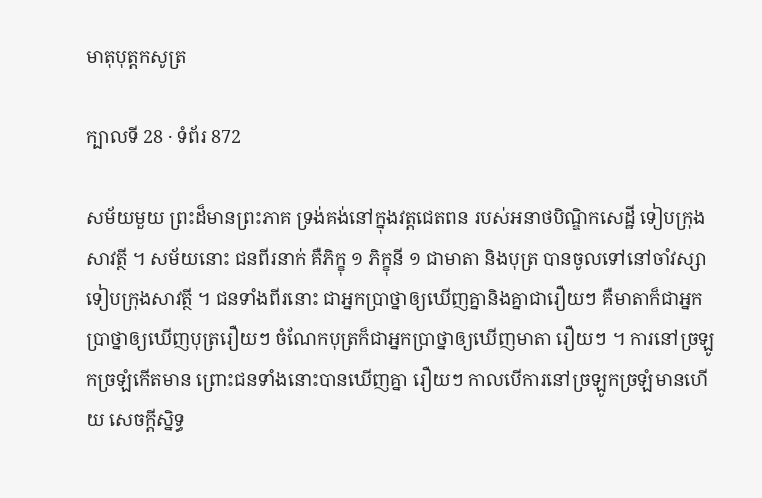មាតុបុត្តកសូត្រ

ក្បាលទី 28 · ទំព័រ 872

សម័យមួយ ព្រះដ៏មានព្រះភាគ ទ្រង់គង់នៅក្នុងវត្តជេតពន របស់អនាថបិណ្ឌិកសេដ្ឋី ទៀបក្រុងសាវត្ថី ។ សម័យនោះ ជនពីរនាក់ គឺភិក្ខុ ១ ភិក្ខុនី ១ ជាមាតា និងបុត្រ បានចូលទៅនៅចាំវស្សាទៀបក្រុងសាវត្ថី ។ ជនទាំងពីរនោះ ជាអ្នកប្រាថ្នាឲ្យឃើញគ្នានិងគ្នាជារឿយៗ គឺមាតាក៏ជាអ្នក ប្រាថ្នាឲ្យឃើញបុត្ររឿយៗ ចំណែកបុត្រក៏ជាអ្នកប្រាថ្នាឲ្យឃើញមាតា រឿយៗ ។ ការនៅច្រឡូកច្រឡំកើតមាន ព្រោះជនទាំងនោះបានឃើញគ្នា រឿយៗ កាលបើការនៅច្រឡូកច្រឡំមានហើយ សេចក្តីស្និទ្ធ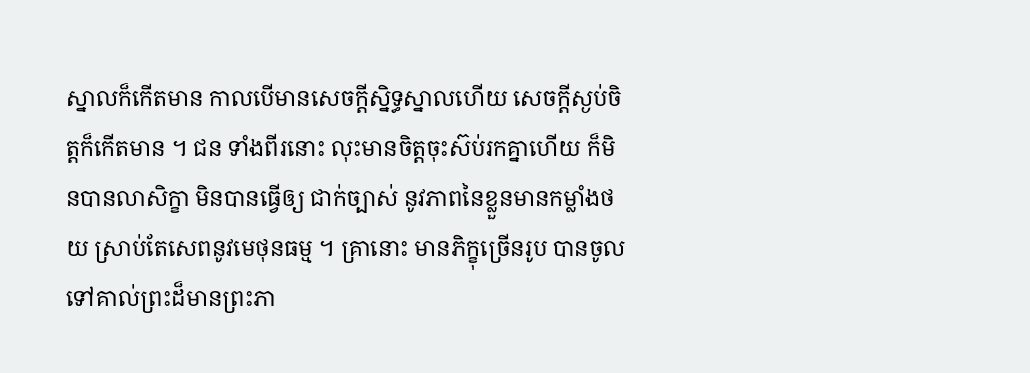ស្នាលក៏កើតមាន កាលបើមានសេចក្តីស្និទ្ធស្នាលហើយ សេចក្តីស្ងប់ចិត្តក៏កើតមាន ។ ជន ទាំងពីរនោះ លុះមានចិត្តចុះស៊ប់រកគ្នាហើយ ក៏មិនបានលាសិក្ខា មិនបានធ្វើឲ្យ ជាក់ច្បាស់ នូវភាពនៃខ្លួនមានកម្លាំងថយ ស្រាប់តែសេពនូវមេថុនធម្ម ។ គ្រានោះ មានភិក្ខុច្រើនរូប បានចូលទៅគាល់ព្រះដ៏មានព្រះភា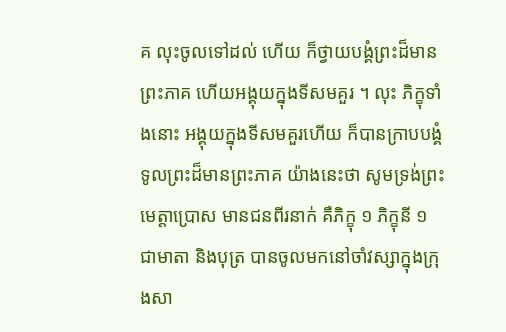គ លុះចូលទៅដល់ ហើយ ក៏ថ្វាយបង្គំព្រះដ៏មានព្រះភាគ ហើយអង្គុយក្នុងទីសមគួរ ។ លុះ ភិក្ខុទាំងនោះ អង្គុយក្នុងទីសមគួរហើយ ក៏បានក្រាបបង្គំទូលព្រះដ៏មានព្រះភាគ យ៉ាងនេះថា សូមទ្រង់ព្រះមេត្តាប្រោស មានជនពីរនាក់ គឺភិក្ខុ ១ ភិក្ខុនី ១ ជាមាតា និងបុត្រ បានចូលមកនៅចាំវស្សាក្នុងក្រុងសា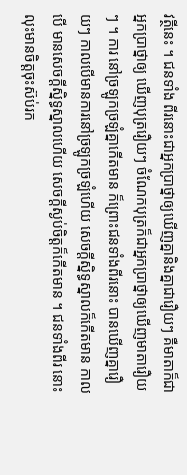វត្ថីនេះ ។ ជនទាំង ពីរនោះជាអ្នកប្រាថ្នាឲ្យឃើញគ្នានិងគ្នាជារឿយៗ គឺមាតាក៏ជាអ្នកប្រាថ្នាឲ្យ ឃើញបុត្ររឿយៗ ចំណែកបុត្រក៏ជាអ្នកប្រាថ្នាឲ្យឃើញមាតារឿយៗ ។ ការ នៅច្រឡូកច្រឡំគ្នាកើតមាន ក៏ព្រោះជនទាំងពីរនោះ បានឃើញគ្នារឿយៗ កាលបើមានការនៅច្រឡូកច្រឡំហើយ សេចក្តីស្និទ្ធស្នាលក៏កើតមាន កាលបើ មានសេចក្តីស្និទ្ធស្នាលហើយ សេចក្តីស្ងប់ចិត្តក៏កើតមាន ។ ជនទាំងពីរ នោះ លុះមានចិត្តចុះស៊ប់រក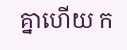គ្នាហើយ ក